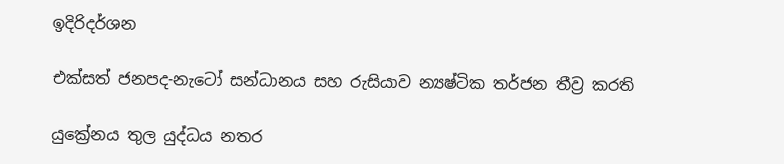ඉදිරිදර්ශන

එක්සත් ජනපද-නැටෝ සන්ධානය සහ රුසියාව න්‍යෂ්ටික තර්ජන තීව්‍ර කරති

යුක්‍රේනය තුල යුද්ධය නතර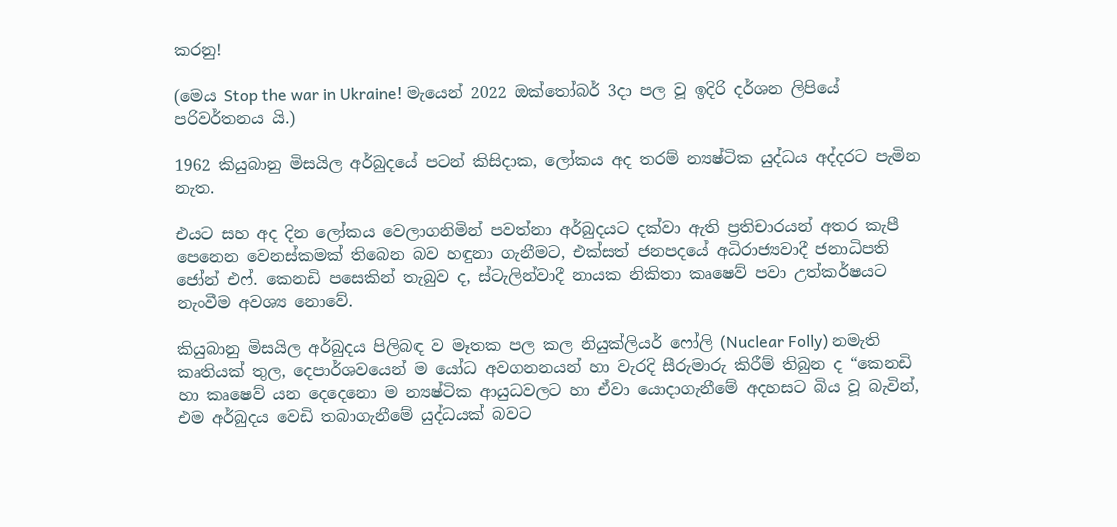කරනු!

(මෙය Stop the war in Ukraine! මැයෙන් 2022 ඔක්තෝබර් 3දා පල වූ ඉදිරි දර්ශන ලිපියේ පරිවර්තනය යි.)

1962 කියුබානු මිසයිල අර්බුදයේ පටන් කිසිදාක, ලෝකය අද තරම් න්‍යෂ්ටික යුද්ධය අද්දරට පැමින නැත.

එයට සහ අද දින ලෝකය වෙලාගනිමින් පවත්නා අර්බුදයට දක්වා ඇති ප්‍රතිචාරයන් අතර කැපී පෙනෙන වෙනස්කමක් තිබෙන බව හඳුනා ගැනීමට, එක්සත් ජනපදයේ අධිරාජ්‍යවාදී ජනාධිපති ජෝන් එෆ්. කෙනඩි පසෙකින් තැබුව ද, ස්ටැලින්වාදී නායක නිකිතා කෘෂෙව් පවා උත්කර්ෂයට නැංවීම අවශ්‍ය නොවේ.

කියුබානු මිසයිල අර්බුදය පිලිබඳ ව මෑතක පල කල නියුක්ලියර් ෆෝලි (Nuclear Folly) නමැති කෘතියක් තුල, දෙපාර්ශවයෙන් ම යෝධ අවගනනයන් හා වැරදි සීරුමාරු කිරීම් තිබුන ද “කෙනඩි හා කෘෂෙව් යන දෙදෙනො ම න්‍යෂ්ටික ආයුධවලට හා ඒවා යොදාගැනීමේ අදහසට බිය වූ බැවින්, එම අර්බුදය වෙඩි තබාගැනීමේ යුද්ධයක් බවට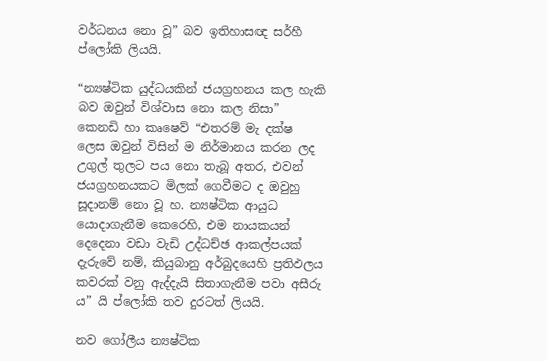වර්ධනය නො වූ” බව ඉතිහාසඥ සර්හී ප්ලෝකි ලියයි.

“න්‍යෂ්ටික යුද්ධයකින් ජයග්‍රහනය කල හැකි බව ඔවුන් විශ්වාස නො කල නිසා” කෙනඩි හා කෘෂෙව් “එතරම් මැ දක්ෂ ලෙස ඔවුන් විසින් ම නිර්මානය කරන ලද උගුල් තුලට පය නො තැබූ අතර, එවන් ජයග්‍රහනයකට මිලක් ගෙවීමට ද ඔවුහු සූදානම් නො වූ හ. න්‍යෂ්ටික ආයුධ යොදාගැනීම කෙරෙහි, එම නායකයන් දෙදෙනා වඩා වැඩි උද්ධච්ඡ ආකල්පයක් දැරුවේ නම්, කියුබානු අර්බුදයෙහි ප්‍රතිඵලය කවරක් වනු ඇද්දැයි සිතාගැනීම පවා අසීරු ය” යි ප්ලෝකි තව දුරටත් ලියයි.

නව ගෝලීය න්‍යෂ්ටික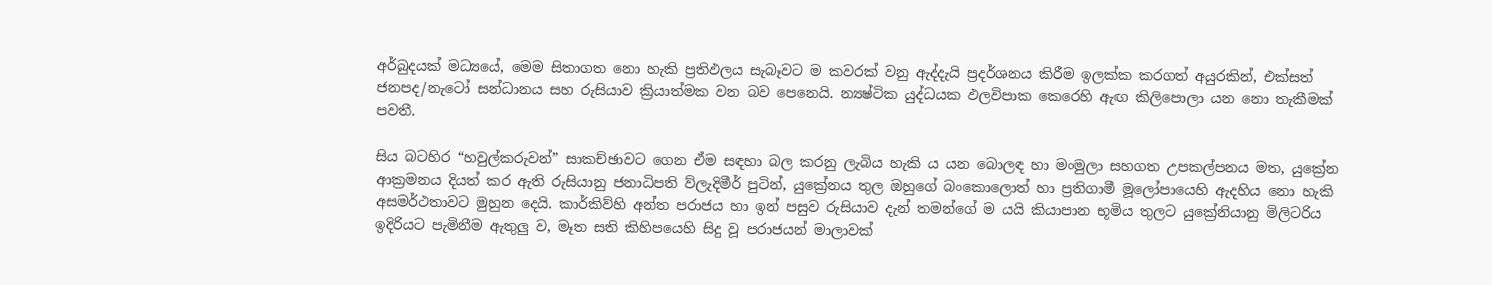අර්බුදයක් මධ්‍යයේ, මෙම සිතාගත නො හැකි ප්‍රතිඵලය සැබෑවට ම කවරක් වනු ඇද්දැයි ප්‍රදර්ශනය කිරීම ඉලක්ක කරගත් අයුරකින්, එක්සත් ජනපද/නැටෝ සන්ධානය සහ රුසියාව ක්‍රියාත්මක වන බව පෙනෙයි. න්‍යෂ්ටික යුද්ධයක ඵලවිපාක කෙරෙහි ඇඟ කිලිපොලා යන නො තැකීමක් පවතී.

සිය බටහිර “හවුල්කරුවන්” සාකච්ඡාවට ගෙන ඒම සඳහා බල කරනු ලැබිය හැකි ය යන බොලඳ හා මංමුලා සහගත උපකල්පනය මත, යුක්‍රේන ආක්‍රමනය දියත් කර ඇති රුසියානු ජනාධිපති ව්ලැදිමීර් පුටින්, යුක්‍රේනය තුල ඔහුගේ බංකොලොත් හා ප්‍රතිගාමී මූලෝපායෙහි ඇදහිය නො හැකි අසමර්ථතාවට මුහුන දෙයි. කාර්කිව්හි අන්ත පරාජය හා ඉන් පසුව රුසියාව දැන් තමන්ගේ ම යයි කියාපාන භූමිය තුලට යුක්‍රේනියානු මිලිටරිය ඉදිරියට පැමිනීම ඇතුලු ව, මෑත සති කිහිපයෙහි සිදු වූ පරාජයන් මාලාවක්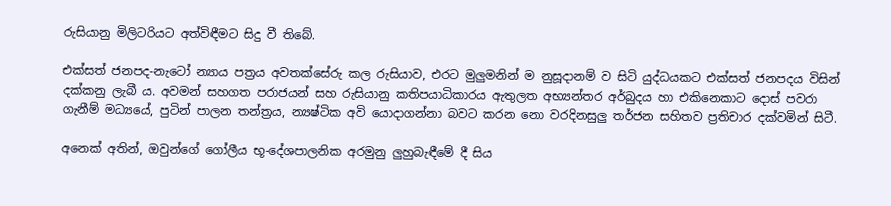රුසියානු මිලිටරියට අත්විඳීමට සිදු වී තිබේ.

එක්සත් ජනපද-නැටෝ න්‍යාය පත්‍රය අවතක්සේරු කල රුසියාව, එරට මුලුමනින් ම නුසූදානම් ව සිටි යුද්ධයකට එක්සත් ජනපදය විසින් දක්කනු ලැබී ය. අවමන් සහගත පරාජයන් සහ රුසියානු කතිපයාධිකාරය ඇතුලත අභ්‍යන්තර අර්බුදය හා එකිනෙකාට දොස් පවරා ගැනීම් මධ්‍යයේ, පුටින් පාලන තන්ත්‍රය, න්‍යෂ්ටික අවි යොදාගන්නා බවට කරන නො වරදිනසුලු තර්ජන සහිතව ප්‍රතිචාර දක්වමින් සිටී.

අනෙක් අතින්, ඔවුන්ගේ ගෝලීය භූ-දේශපාලනික අරමුනු ලුහුබැඳීමේ දී සිය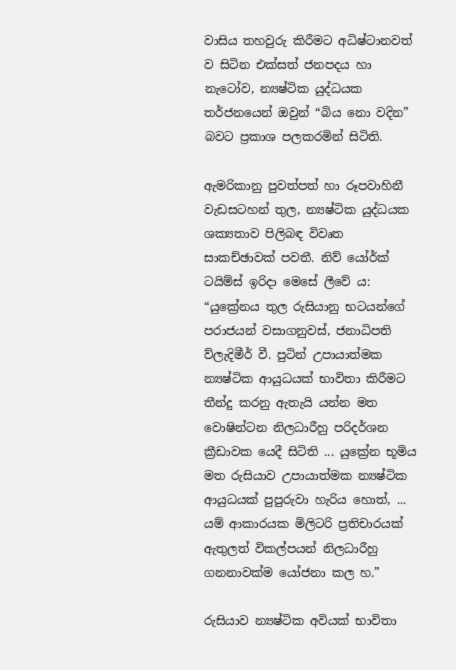වාසිය තහවුරු කිරීමට අධිෂ්ටානවත් ව සිටින එක්සත් ජනපදය හා නැටෝව, න්‍යෂ්ටික යුද්ධයක තර්ජනයෙන් ඔවුන් “බිය නො වදින” බවට ප්‍රකාශ පලකරමින් සිටිති.

ඇමරිකානු පුවත්පත් හා රූපවාහිනී වැඩසටහන් තුල, න්‍යෂ්ටික යුද්ධයක ශක්‍යතාව පිලිබඳ විවෘත සාකච්ඡාවක් පවතී. නිව් යෝර්ක් ටයිම්ස් ඉරිදා මෙසේ ලීවේ ය: “යුක්‍රේනය තුල රුසියානු භටයන්ගේ පරාජයන් වසාගනුවස්, ජනාධිපති ව්ලැදිමීර් වී. පුටින් උපායාත්මක න්‍යෂ්ටික ආයුධයක් භාවිතා කිරීමට තීන්දු කරනු ඇතැයි යන්න මත වොෂින්ටන නිලධාරීහු පරිදර්ශන ක්‍රීඩාවක යෙදී සිටිති ... යුක්‍රේන භූමිය මත රුසියාව උපායාත්මක න්‍යෂ්ටික ආයුධයක් පුපුරුවා හැරිය හොත්, ... යම් ආකාරයක මිලිටරි ප්‍රතිචාරයක් ඇතුලත් විකල්පයන් නිලධාරීහු ගනනාවක්ම යෝජනා කල හ.”

රුසියාව න්‍යෂ්ටික අවියක් භාවිතා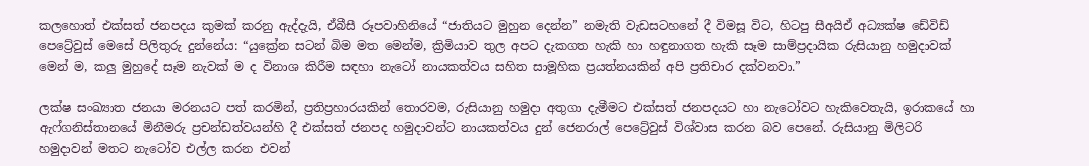කලහොත් එක්සත් ජනපදය කුමක් කරනු ඇද්දැයි, ඒබීසී රූපවාහිනියේ “ජාතියට මුහුන දෙන්න” නමැති වැඩසටහනේ දී විමසූ විට, හිටපු සීඅයිඒ අධ්‍යක්ෂ ඩේවිඩ් පෙට්‍රේවුස් මෙසේ පිලිතුරු දුන්නේය: “යුක්‍රේන සටන් බිම මත මෙන්ම, ක්‍රිමියාව තුල අපට දැකගත හැකි හා හඳුනාගත හැකි සෑම සාම්ප්‍රදායික රුසියානු හමුදාවක් මෙන් ම, කලු මුහුදේ සෑම නැවක් ම ද විනාශ කිරීම සඳහා නැටෝ නායකත්වය සහිත සාමූහික ප්‍රයත්නයකින් අපි ප්‍රතිචාර දක්වනවා.”

ලක්ෂ සංඛ්‍යාත ජනයා මරනයට පත් කරමින්, ප්‍රතිප්‍රහාරයකින් තොරවම, රුසියානු හමුදා අතුගා දැමීමට එක්සත් ජනපදයට හා නැටෝවට හැකිවෙතැයි, ඉරාකයේ හා ඇෆ්ගනිස්තානයේ මිනීමරු ප්‍රචන්ඩත්වයන්හි දී එක්සත් ජනපද හමුදාවන්ට නායකත්වය දුන් ජෙනරාල් පෙට්‍රේවුස් විශ්වාස කරන බව පෙනේ. රුසියානු මිලිටරි හමුදාවන් මතට නැටෝව එල්ල කරන එවන්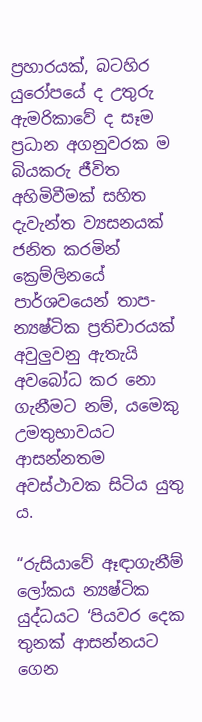ප්‍රහාරයක්, බටහිර යුරෝපයේ ද උතුරු ඇමරිකාවේ ද සෑම ප්‍රධාන අගනුවරක ම බියකරු ජීවිත අහිමිවීමක් සහිත දැවැන්ත ව්‍යසනයක් ජනිත කරමින් ක්‍රෙම්ලිනයේ පාර්ශවයෙන් තාප-න්‍යෂ්ටික ප්‍රතිචාරයක් අවුලුවනු ඇතැයි අවබෝධ කර නො ගැනීමට නම්, යමෙකු උමතුභාවයට ආසන්නතම අවස්ථාවක සිටිය යුතු ය.

“රුසියාවේ ඈඳාගැනීම් ලෝකය න්‍යෂ්ටික යුද්ධයට ‘පියවර දෙක තුනක් ආසන්නයට ගෙන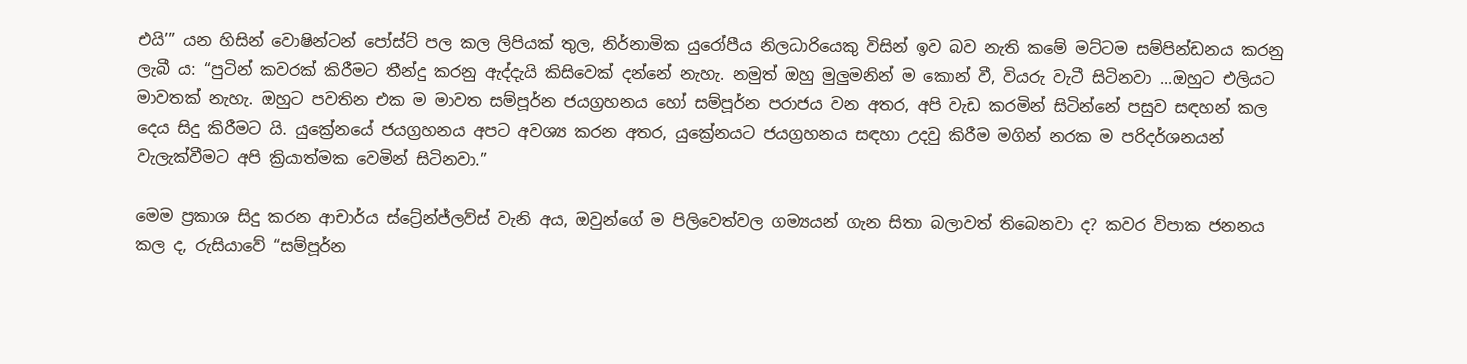එයි’” යන හිසින් වොෂින්ටන් පෝස්ට් පල කල ලිපියක් තුල, නිර්නාමික යුරෝපීය නිලධාරියෙකු විසින් ඉව බව නැති කමේ මට්ටම සම්පින්ඩනය කරනු ලැබී ය: “පුටින් කවරක් කිරීමට තීන්දු කරනු ඇද්දැයි කිසිවෙක් දන්නේ නැහැ. නමුත් ඔහු මුලුමනින් ම කොන් වී, වියරු වැටී සිටිනවා ...ඔහුට එලියට මාවතක් නැහැ. ඔහුට පවතින එක ම මාවත සම්පූර්න ජයග්‍රහනය හෝ සම්පූර්න පරාජය වන අතර, අපි වැඩ කරමින් සිටින්නේ පසුව සඳහන් කල දෙය සිදු කිරීමට යි. යුක්‍රේනයේ ජයග්‍රහනය අපට අවශ්‍ය කරන අතර, යුක්‍රේනයට ජයග්‍රහනය සඳහා උදවු කිරීම මගින් නරක ම පරිදර්ශනයන් වැලැක්වීමට අපි ක්‍රියාත්මක වෙමින් සිටිනවා.”

මෙම ප්‍රකාශ සිදු කරන ආචාර්ය ස්ට්‍රේන්ජ්ලව්ස් වැනි අය, ඔවුන්ගේ ම පිලිවෙත්වල ගම්‍යයන් ගැන සිතා බලාවත් තිබෙනවා ද? කවර විපාක ජනනය කල ද, රුසියාවේ “සම්පූර්න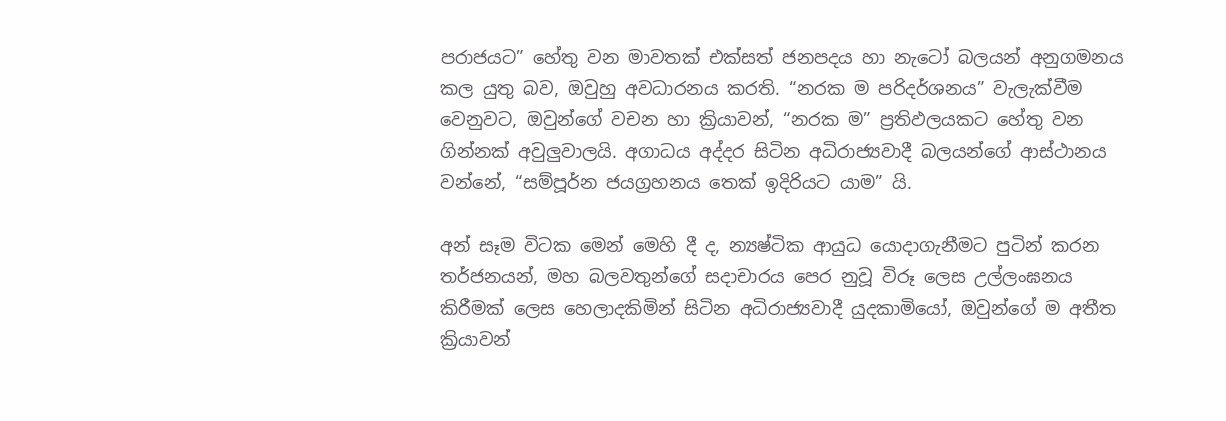පරාජයට” හේතු වන මාවතක් එක්සත් ජනපදය හා නැටෝ බලයන් අනුගමනය කල යුතු බව, ඔවුහු අවධාරනය කරති. “නරක ම පරිදර්ශනය” වැලැක්වීම වෙනුවට, ඔවුන්ගේ වචන හා ක්‍රියාවන්, “නරක ම” ප්‍රතිඵලයකට හේතු වන ගින්නක් අවුලුවාලයි. අගාධය අද්දර සිටින අධිරාජ්‍යවාදී බලයන්ගේ ආස්ථානය වන්නේ, “සම්පූර්න ජයග්‍රහනය තෙක් ඉදිරියට යාම” යි.

අන් සෑම විටක මෙන් මෙහි දී ද, න්‍යෂ්ටික ආයුධ යොදාගැනීමට පුටින් කරන තර්ජනයන්, මහ බලවතුන්ගේ සදාචාරය පෙර නුවූ විරූ ලෙස උල්ලංඝනය කිරීමක් ලෙස හෙලාදකිමින් සිටින අධිරාජ්‍යවාදී යුදකාමියෝ, ඔවුන්ගේ ම අතීත ක්‍රියාවන්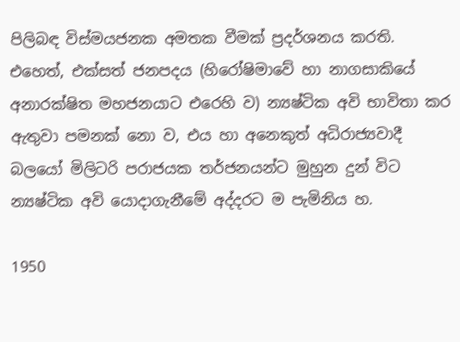පිලිබඳ විස්මයජනක අමතක වීමක් ප්‍රදර්ශනය කරති. එහෙත්, එක්සත් ජනපදය (හිරෝෂිමාවේ හා නාගසාකියේ අනාරක්ෂිත මහජනයාට එරෙහි ව) න්‍යෂ්ටික අවි භාවිතා කර ඇතුවා පමනක් නො ව, එය හා අනෙකුත් අධිරාජ්‍යවාදී බලයෝ මිලිටරි පරාජයක තර්ජනයන්ට මුහුන දුන් විට න්‍යෂ්ටික අවි යොදාගැනීමේ අද්දරට ම පැමිනිය හ.

1950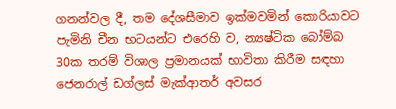ගනන්වල දී, තම දේශසීමාව ඉක්මවමින් කොරියාවට පැමිනි චීන භටයන්ට එරෙහි ව, න්‍යෂ්ටික බෝම්බ 30ක තරම් විශාල ප්‍රමානයක් භාවිතා කිරීම සඳහා ජෙනරාල් ඩග්ලස් මැක්ආතර් අවසර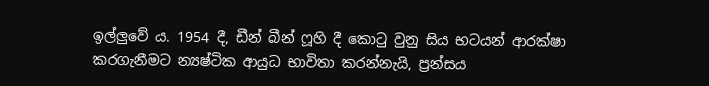ඉල්ලුවේ ය. 1954 දී, ඩීන් බීන් ෆූහි දී කොටු වුනු සිය භටයන් ආරක්ෂා කරගැනීමට න්‍යෂ්ටික ආයුධ භාවිතා කරන්නැයි, ප්‍රන්සය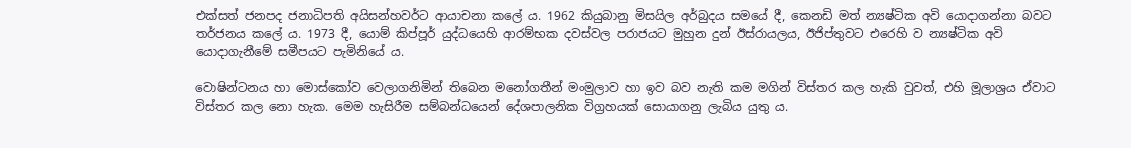එක්සත් ජනපද ජනාධිපති අයිසන්හවර්ට ආයාචනා කලේ ය. 1962 කියුබානු මිසයිල අර්බුදය සමයේ දී, කෙනඩි මත් න්‍යෂ්ටික අවි යොදාගන්නා බවට තර්ජනය කලේ ය. 1973 දී, යොම් කිප්පූර් යුද්ධයෙහි ආරම්භක දවස්වල පරාජයට මුහුන දුන් ඊස්රායලය, ඊජිප්තුවට එරෙහි ව න්‍යෂ්ටික අවි යොදාගැනීමේ සමීපයට පැමිනියේ ය.

වොෂින්ටනය හා මොස්කෝව වෙලාගනිමින් තිබෙන මනෝගතීන් මංමුලාව හා ඉව බව නැති කම මගින් විස්තර කල හැකි වුවත්, එහි මූලාශ්‍රය ඒවාට විස්තර කල නො හැක. මෙම හැසිරීම සම්බන්ධයෙන් දේශපාලනික විග්‍රහයක් සොයාගනු ලැබිය යුතු ය.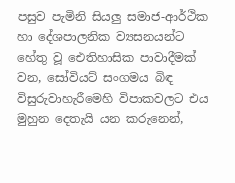පසුව පැමිනි සියලු සමාජ-ආර්ථික හා දේශපාලනික ව්‍යසනයන්ට හේතු වූ ඓතිහාසික පාවාදීමක් වන, සෝවියට් සංගමය බිඳ විසුරුවාහැරීමෙහි විපාකවලට එය මුහුන දෙතැයි යන කරුනෙන්,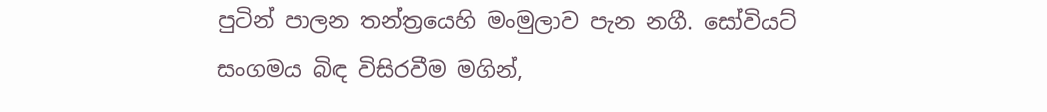පුටින් පාලන තන්ත්‍රයෙහි මංමුලාව පැන නගී. සෝවියට් සංගමය බිඳ විසිරවීම මගින්,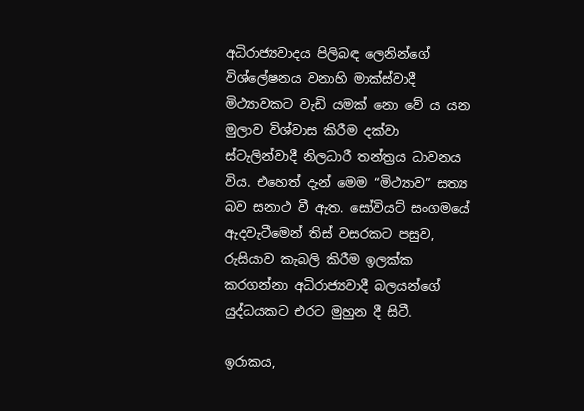අධිරාජ්‍යවාදය පිලිබඳ ලෙනින්ගේ විශ්ලේෂනය වනාහි මාක්ස්වාදී මිථ්‍යාවකට වැඩි යමක් නො වේ ය යන මුලාව විශ්වාස කිරීම දක්වා ස්ටැලින්වාදී නිලධාරී තන්ත්‍රය ධාවනය විය. එහෙත් දැන් මෙම “මිථ්‍යාව” සත්‍ය බව සනාථ වී ඇත. සෝවියට් සංගමයේ ඇදවැටීමෙන් තිස් වසරකට පසුව, රුසියාව කැබලි කිරීම ඉලක්ක කරගන්නා අධිරාජ්‍යවාදී බලයන්ගේ යුද්ධයකට එරට මුහුන දී සිටී.

ඉරාකය,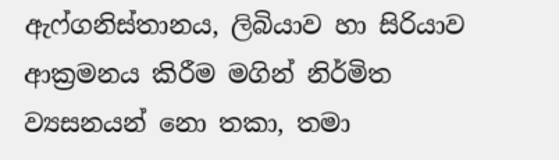ඇෆ්ගනිස්තානය, ලිබියාව හා සිරියාව ආක්‍රමනය කිරීම මගින් නිර්මිත ව්‍යසනයන් නො තකා, තමා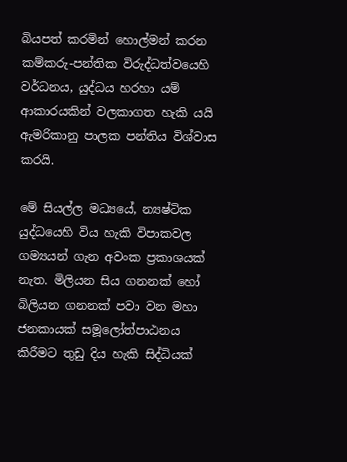බියපත් කරමින් හොල්මන් කරන කම්කරු-පන්තික විරුද්ධත්වයෙහි වර්ධනය, යුද්ධය හරහා යම් ආකාරයකින් වලකාගත හැකි යයි ඇමරිකානු පාලක පන්තිය විශ්වාස කරයි.

මේ සියල්ල මධ්‍යයේ, න්‍යෂ්ටික යුද්ධයෙහි විය හැකි විපාකවල ගම්‍යයන් ගැන අවංක ප්‍රකාශයක් නැත. මිලියන සිය ගනනක් හෝ බිලියන ගනනක් පවා වන මහා ජනකායක් සමූලෝත්පාඨනය කිරීමට තුඩු දිය හැකි සිද්ධියක්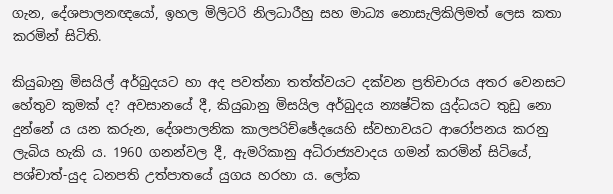ගැන, දේශපාලනඥයෝ, ඉහල මිලිටරි නිලධාරීහු සහ මාධ්‍ය නොසැලිකිලිමත් ලෙස කතා කරමින් සිටිති.

කියුබානු මිසයිල් අර්බුදයට හා අද පවත්නා තත්ත්වයට දක්වන ප්‍රතිචාරය අතර වෙනසට හේතුව කුමක් ද? අවසානයේ දී, කියුබානු මිසයිල අර්බුදය න්‍යෂ්ටික යුද්ධයට තුඩු නො දුන්නේ ය යන කරුන, දේශපාලනික කාලපරිච්ඡේදයෙහි ස්වභාවයට ආරෝපනය කරනු ලැබිය හැකි ය. 1960 ගනන්වල දී, ඇමරිකානු අධිරාජ්‍යවාදය ගමන් කරමින් සිටියේ, පශ්චාත්-යුද ධනපති උත්පාතයේ යුගය හරහා ය. ලෝක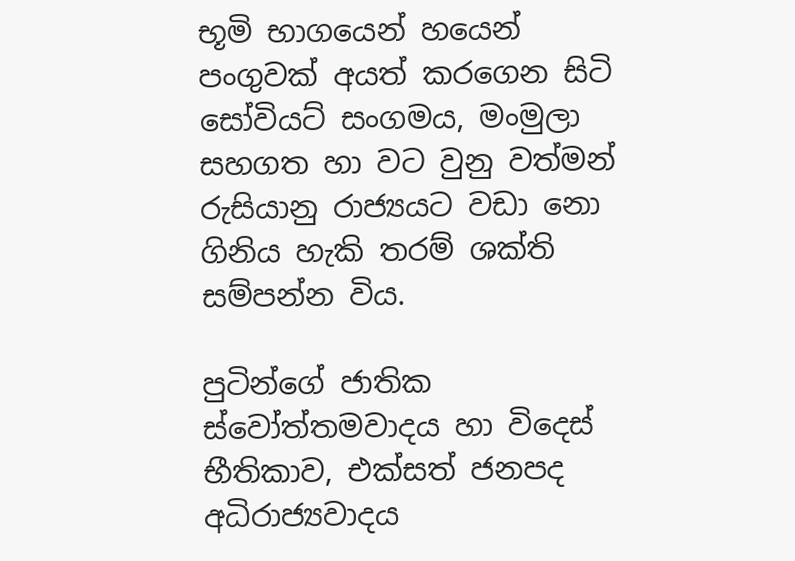භූමි භාගයෙන් හයෙන් පංගුවක් අයත් කරගෙන සිටි සෝවියට් සංගමය, මංමුලා සහගත හා වට වුනු වත්මන් රුසියානු රාජ්‍යයට වඩා නො ගිනිය හැකි තරම් ශක්ති සම්පන්න විය.

පුටින්ගේ ජාතික ස්වෝත්තමවාදය හා විදෙස් භීතිකාව, එක්සත් ජනපද අධිරාජ්‍යවාදය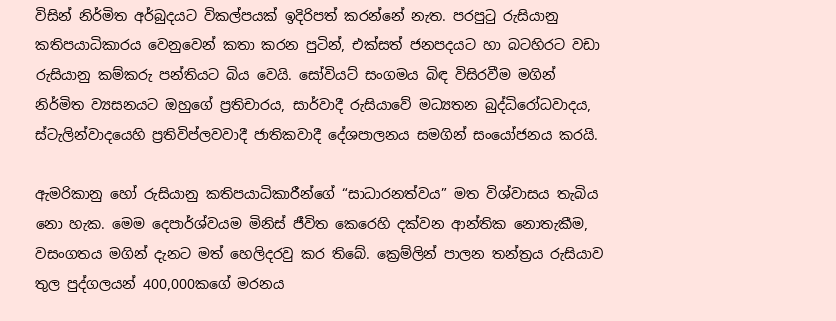විසින් නිර්මිත අර්බුදයට විකල්පයක් ඉදිරිපත් කරන්නේ නැත. පරපුටු රුසියානු කතිපයාධිකාරය වෙනුවෙන් කතා කරන පුටින්, එක්සත් ජනපදයට හා බටහිරට වඩා රුසියානු කම්කරු පන්තියට බිය වෙයි. සෝවියට් සංගමය බිඳ විසිරවීම මගින් නිර්මිත ව්‍යසනයට ඔහුගේ ප්‍රතිචාරය, සාර්වාදී රුසියාවේ මධ්‍යතන බුද්ධිරෝධවාදය, ස්ටැලින්වාදයෙහි ප්‍රතිවිප්ලවවාදී ජාතිකවාදී දේශපාලනය සමගින් සංයෝජනය කරයි.

ඇමරිකානු හෝ රුසියානු කතිපයාධිකාරීන්ගේ “සාධාරනත්වය” මත විශ්වාසය තැබිය නො හැක. මෙම දෙපාර්ශ්වයම මිනිස් ජීවිත කෙරෙහි දක්වන ආන්තික නොතැකීම, වසංගතය මගින් දැනට මත් හෙලිදරවු කර තිබේ. ක්‍රෙම්ලින් පාලන තන්ත්‍රය රුසියාව තුල පුද්ගලයන් 400,000කගේ මරනය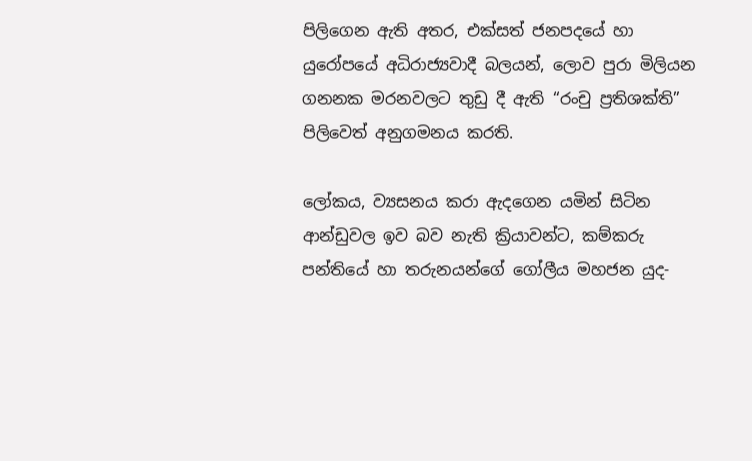පිලිගෙන ඇති අතර, එක්සත් ජනපදයේ හා යුරෝපයේ අධිරාජ්‍යවාදී බලයන්, ලොව පුරා මිලියන ගනනක මරනවලට තුඩු දී ඇති “රංචු ප්‍රතිශක්ති” පිලිවෙත් අනුගමනය කරති.

ලෝකය, ව්‍යසනය කරා ඇදගෙන යමින් සිටින ආන්ඩුවල ඉව බව නැති ක්‍රියාවන්ට, කම්කරු පන්තියේ හා තරුනයන්ගේ ගෝලීය මහජන යුද-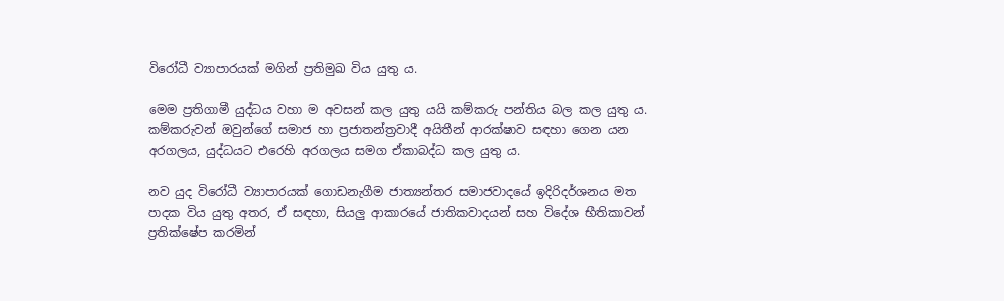විරෝධී ව්‍යාපාරයක් මගින් ප්‍රතිමුඛ විය යුතු ය.

මෙම ප්‍රතිගාමී යුද්ධය වහා ම අවසන් කල යුතු යයි කම්කරු පන්තිය බල කල යුතු ය. කම්කරුවන් ඔවුන්ගේ සමාජ හා ප්‍රජාතන්ත්‍රවාදී අයිතීන් ආරක්ෂාව සඳහා ගෙන යන අරගලය, යුද්ධයට එරෙහි අරගලය සමග ඒකාබද්ධ කල යුතු ය.

නව යුද විරෝධී ව්‍යාපාරයක් ගොඩනැගීම ජාත්‍යන්තර සමාජවාදයේ ඉදිරිදර්ශනය මත පාදක විය යුතු අතර, ඒ සඳහා, සියලු ආකාරයේ ජාතිකවාදයන් සහ විදේශ භීතිකාවන් ප්‍රතික්ෂේප කරමින්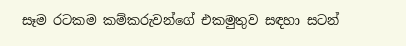සෑම රටකම කම්කරුවන්ගේ එකමුතුව සඳහා සටන්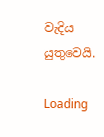වැදිය යුතුවෙයි.

Loading